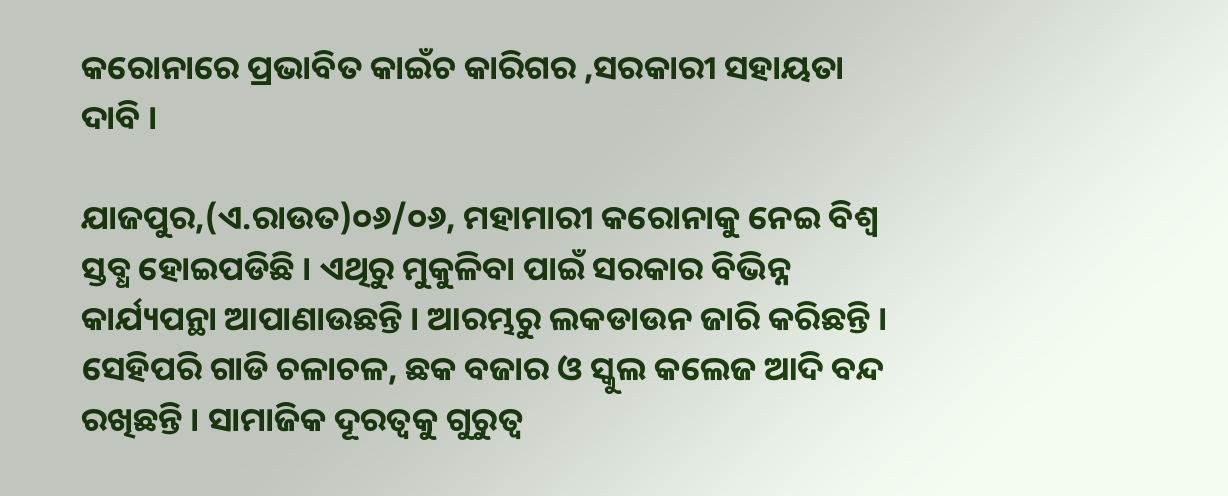କରୋନାରେ ପ୍ରଭାବିତ କାଇଁଚ କାରିଗର ,ସରକାରୀ ସହାୟତା ଦାବି ।

ଯାଜପୁର,(ଏ.ରାଉତ)୦୬/୦୬, ମହାମାରୀ କରୋନାକୁ ନେଇ ବିଶ୍ୱ ସ୍ତବ୍ଧ ହୋଇପଡିଛି । ଏଥିରୁ ମୁକୁଳିବା ପାଇଁ ସରକାର ବିଭିନ୍ନ କାର୍ଯ୍ୟପନ୍ଥା ଆପାଣାଉଛନ୍ତି । ଆରମ୍ଭରୁ ଲକଡାଉନ ଜାରି କରିଛନ୍ତି । ସେହିପରି ଗାଡି ଚଳାଚଳ, ଛକ ବଜାର ଓ ସ୍କୁଲ କଲେଜ ଆଦି ବନ୍ଦ ରଖିଛନ୍ତି । ସାମାଜିକ ଦୂରତ୍ୱକୁ ଗୁରୁତ୍ୱ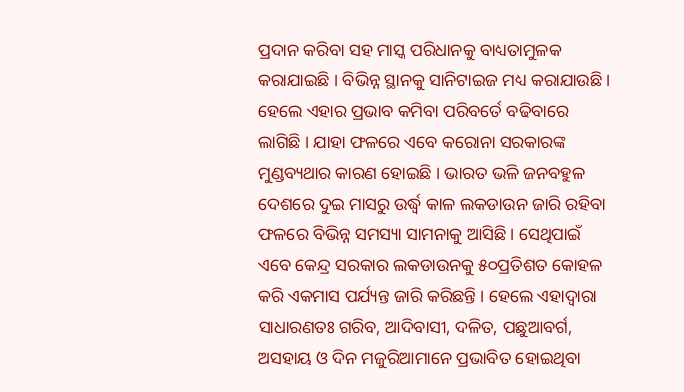ପ୍ରଦାନ କରିବା ସହ ମାସ୍କ ପରିଧାନକୁ ବାଧ୍ୟତାମୁଳକ କରାଯାଇଛି । ବିଭିନ୍ନ ସ୍ଥାନକୁ ସାନିଟାଇଜ ମଧ୍ୟ କରାଯାଉଛି । ହେଲେ ଏହାର ପ୍ରଭାବ କମିବା ପରିବର୍ତେ ବଢିବାରେ ଲାଗିଛି । ଯାହା ଫଳରେ ଏବେ କରୋନା ସରକାରଙ୍କ ମୁଣ୍ଡବ୍ୟଥାର କାରଣ ହୋଇଛି । ଭାରତ ଭଳି ଜନବହୁଳ ଦେଶରେ ଦୁଇ ମାସରୁ ଉର୍ଦ୍ଧ୍ୱ କାଳ ଲକଡାଉନ ଜାରି ରହିବା ଫଳରେ ବିଭିନ୍ନ ସମସ୍ୟା ସାମନାକୁ ଆସିଛି । ସେଥିପାଇଁ ଏବେ କେନ୍ଦ୍ର ସରକାର ଲକଡାଉନକୁ ୫୦ପ୍ରତିଶତ କୋହଳ କରି ଏକମାସ ପର୍ଯ୍ୟନ୍ତ ଜାରି କରିଛନ୍ତି । ହେଲେ ଏହାଦ୍ୱାରା ସାଧାରଣତଃ ଗରିବ, ଆଦିବାସୀ, ଦଳିତ, ପଛୁଆବର୍ଗ, ଅସହାୟ ଓ ଦିନ ମଜୁରିଆମାନେ ପ୍ରଭାବିତ ହୋଇଥିବା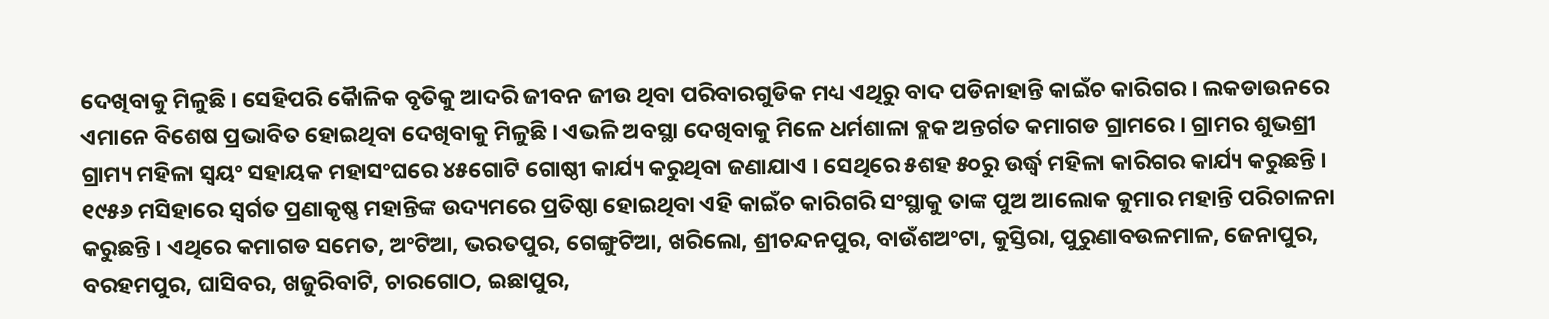ଦେଖିବାକୁ ମିଳୁଛି । ସେହିପରି କୈାଳିକ ବୃତିକୁ ଆଦରି ଜୀବନ ଜୀଉ ଥିବା ପରିବାରଗୁଡିକ ମଧ୍ୟ ଏଥିରୁ ବାଦ ପଡିନାହାନ୍ତି କାଇଁଚ କାରିଗର । ଲକଡାଉନରେ ଏମାନେ ବିଶେଷ ପ୍ରଭାବିତ ହୋଇଥିବା ଦେଖିବାକୁ ମିଳୁଛି । ଏଭଳି ଅବସ୍ଥା ଦେଖିବାକୁ ମିଳେ ଧର୍ମଶାଳା ବ୍ଲକ ଅନ୍ତର୍ଗତ କମାଗଡ ଗ୍ରାମରେ । ଗ୍ରାମର ଶୁଭଶ୍ରୀ ଗ୍ରାମ୍ୟ ମହିଳା ସ୍ୱୟଂ ସହାୟକ ମହାସଂଘରେ ୪୫ଗୋଟି ଗୋଷ୍ଠୀ କାର୍ଯ୍ୟ କରୁଥିବା ଜଣାଯାଏ । ସେଥିରେ ୫ଶହ ୫୦ରୁ ଉର୍ଦ୍ଧ୍ୱ ମହିଳା କାରିଗର କାର୍ଯ୍ୟ କରୁଛନ୍ତି । ୧୯୫୬ ମସିହାରେ ସ୍ୱର୍ଗତ ପ୍ରଣାକୃଷ୍ଣ ମହାନ୍ତିଙ୍କ ଉଦ୍ୟମରେ ପ୍ରତିଷ୍ଠା ହୋଇଥିବା ଏହି କାଇଁଚ କାରିଗରି ସଂସ୍ଥାକୁ ତାଙ୍କ ପୁଅ ଆଲୋକ କୁମାର ମହାନ୍ତି ପରିଚାଳନା କରୁଛନ୍ତି । ଏଥିରେ କମାଗଡ ସମେତ, ଅଂଟିଆ, ଭରତପୁର, ଗେଙ୍ଗୁଟିଆ, ଖରିଲୋ, ଶ୍ରୀଚନ୍ଦନପୁର, ବାଉଁଶଅଂଟା, କୁସ୍ତିରା, ପୁରୁଣାବଉଳମାଳ, ଜେନାପୁର, ବରହମପୁର, ଘାସିବର, ଖଜୁରିବାଟି, ଚାରଗୋଠ, ଇଛାପୁର,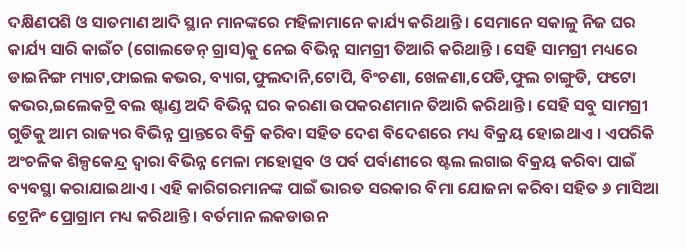ଦକ୍ଷିଣପଶି ଓ ସାତମାଣ ଆଦି ସ୍ଥାନ ମାନଙ୍କରେ ମହିଳାମାନେ କାର୍ଯ୍ୟ କରିଥାନ୍ତି । ସେମାନେ ସକାଳୁ ନିଜ ଘର କାର୍ଯ୍ୟ ସାରି କାଇଁଚ (ଗୋଲଡେନ୍ ଗ୍ରାସ)କୁ ନେଇ ବିଭିନ୍ନ ସାମଗ୍ରୀ ତିଆରି କରିଥାନ୍ତି । ସେହି ସାମଗ୍ରୀ ମଧ୍ୟରେ  ଡାଇନିଙ୍ଗ ମ୍ୟାଟ,ଫାଇଲ କଭର, ବ୍ୟାଗ,ଫୁଲଦାନି,ଟୋପି, ବିଂଚଣା, ଖେଳଣା,ପେଡି,ଫୁଲ ଚାଙ୍ଗୁଡି, ଫଟୋ କଭର,ଇଲେକଟ୍ରି ବଲ ଷ୍ଟାଣ୍ଡ ଅଦି ବିଭିନ୍ନ ଘର କରଣା ଉପକରଣମାନ ତିଆରି କରିଥାନ୍ତି । ସେହି ସବୁ ସାମଗ୍ରୀ ଗୁଡିକୁ ଆମ ରାଜ୍ୟର ବିଭିନ୍ନ ପ୍ରାନ୍ତରେ ବିକ୍ରି କରିବା ସହିତ ଦେଶ ବିଦେଶରେ ମଧ୍ୟ ବିକ୍ରୟ ହୋଇଥାଏ । ଏପରିକି ଅଂଚଳିକ ଶିଳ୍ପକେନ୍ଦ୍ର ଦ୍ୱାରା ବିଭିନ୍ନ ମେଳା ମହୋତ୍ସବ ଓ ପର୍ବ ପର୍ବାଣୀରେ ଷ୍ଟଲ ଲଗାଇ ବିକ୍ରୟ କରିବା ପାଇଁ ବ୍ୟବସ୍ଥା କରାଯାଇଥାଏ । ଏହି କାରିଗରମାନଙ୍କ ପାଇଁ ଭାରତ ସରକାର ବିମା ଯୋଜନା କରିବା ସହିତ ୬ ମାସିଆ ଟ୍ରେନିଂ ପ୍ରୋଗ୍ରାମ ମଧ୍ୟ କରିଥାନ୍ତି । ବର୍ତମାନ ଲକଡାଉନ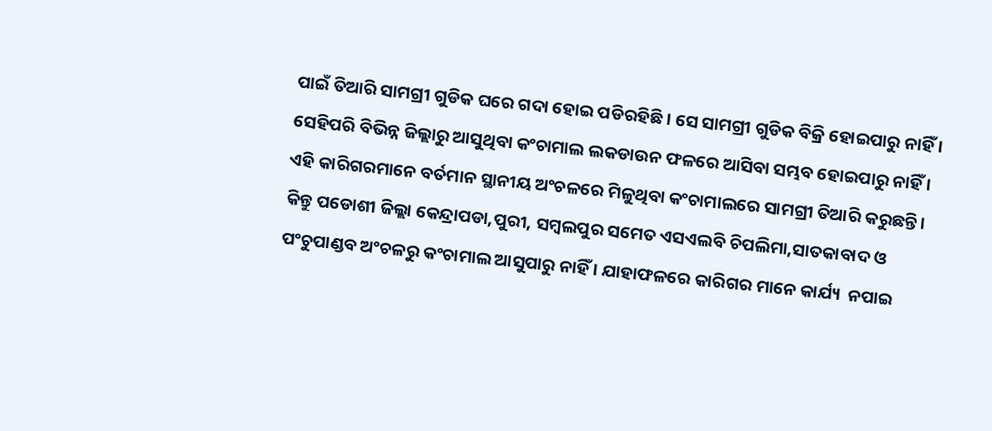ପାଇଁ ତିଆରି ସାମଗ୍ରୀ ଗୁଡିକ ଘରେ ଗଦା ହୋଇ ପଡିରହିଛି । ସେ ସାମଗ୍ରୀ ଗୁଡିକ ବିକ୍ରି ହୋଇପାରୁ ନାହିଁ । ସେହିପରି ବିଭିନ୍ନ ଜିଲ୍ଲାରୁ ଆସୁଥିବା କଂଚାମାଲ ଲକଡାଉନ ଫଳରେ ଆସିବା ସମ୍ଭବ ହୋଇପାରୁ ନାହିଁ । ଏହି କାରିଗରମାନେ ବର୍ତମାନ ସ୍ଥାନୀୟ ଅଂଚଳରେ ମିଳୁଥିବା କଂଚାମାଲରେ ସାମଗ୍ରୀ ତିଆରି କରୁଛନ୍ତି । କିନ୍ତୁ ପଡୋଶୀ ଜିଲ୍ଲା କେନ୍ଦ୍ରାପଡା,ପୁରୀ, ସମ୍ବଲପୁର ସମେତ ଏସଏଲବି ଚିପଲିମା,ସାତକାବାଦ ଓ ପଂଚୁପାଣ୍ଡବ ଅଂଚଳରୁ କଂଚାମାଲ ଆସୁପାରୁ ନାହିଁ । ଯାହାଫଳରେ କାରିଗର ମାନେ କାର୍ଯ୍ୟ  ନପାଇ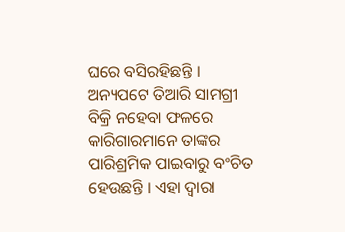ଘରେ ବସିରହିଛନ୍ତି । ଅନ୍ୟପଟେ ତିଆରି ସାମଗ୍ରୀ ବିକ୍ରି ନହେବା ଫଳରେ କାରିଗାରମାନେ ତାଙ୍କର ପାରିଶ୍ରମିକ ପାଇବାରୁ ବଂଚିତ ହେଉଛନ୍ତି । ଏହା ଦ୍ୱାରା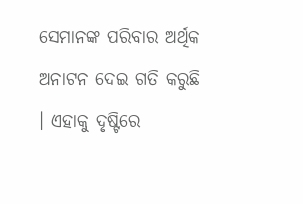ସେମାନଙ୍କ ପରିବାର ଅର୍ଥିକ ଅନାଟନ ଦେଇ ଗତି କରୁଛି । ଏହାକୁ ଦୃଷ୍ଟିରେ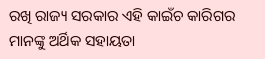ରଖି ରାଜ୍ୟ ସରକାର ଏହି କାଇଁଚ କାରିଗର ମାନଙ୍କୁ ଅର୍ଥିକ ସହାୟତା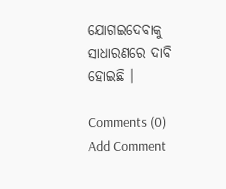ଯୋଗଇଦେବାକୁ ସାଧାରଣରେ ଦାବି ହୋଇଛି ।

Comments (0)
Add Comment